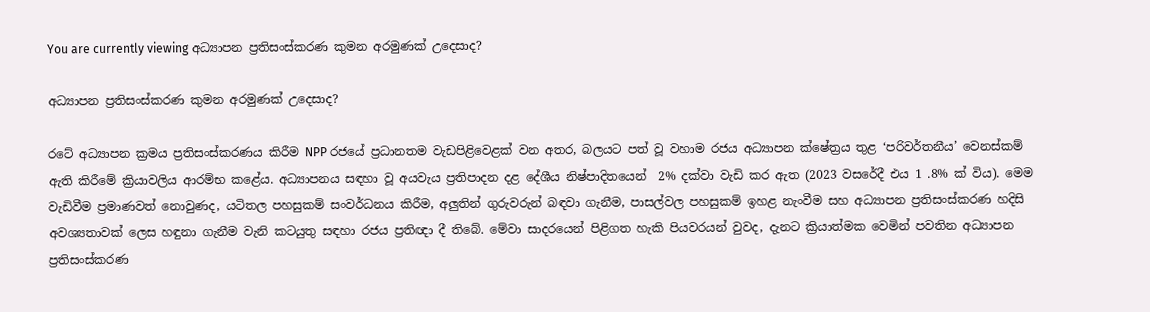You are currently viewing අධ්‍යාපන ප්‍රතිසංස්කරණ කුමන අරමුණක් උදෙසාද?

අධ්‍යාපන ප්‍රතිසංස්කරණ කුමන අරමුණක් උදෙසාද?

රටේ අධ්‍යාපන ක්‍රමය ප්‍රතිසංස්කරණය කිරීම NPP රජයේ ප්‍රධානතම වැඩපිළිවෙළක් වන අතර, බලයට පත් වූ වහාම රජය අධ්‍යාපන ක්ෂේත්‍රය තුළ ‘පරිවර්තනීය’ වෙනස්කම් ඇති කිරීමේ ක්‍රියාවලිය ආරම්භ කළේය. අධ්‍යාපනය සඳහා වූ අයවැය ප්‍රතිපාදන දළ දේශීය නිෂ්පාදිතයෙන්  2% දක්වා වැඩි කර ඇත (2023 වසරේදී එය 1 .8% ක් විය). මෙම වැඩිවීම ප්‍රමාණවත් නොවුණද, යටිතල පහසුකම් සංවර්ධනය කිරීම, අලුතින් ගුරුවරුන් බඳවා ගැනීම, පාසල්වල පහසුකම් ඉහළ නැංවීම සහ අධ්‍යාපන ප්‍රතිසංස්කරණ හදිසි අවශ්‍යතාවක් ලෙස හඳුනා ගැනීම වැනි කටයුතු සඳහා රජය ප්‍රතිඥා දී තිබේ. මේවා සාදරයෙන් පිළිගත හැකි පියවරයන් වුවද, දැනට ක්‍රියාත්මක වෙමින් පවතින අධ්‍යාපන ප්‍රතිසංස්කරණ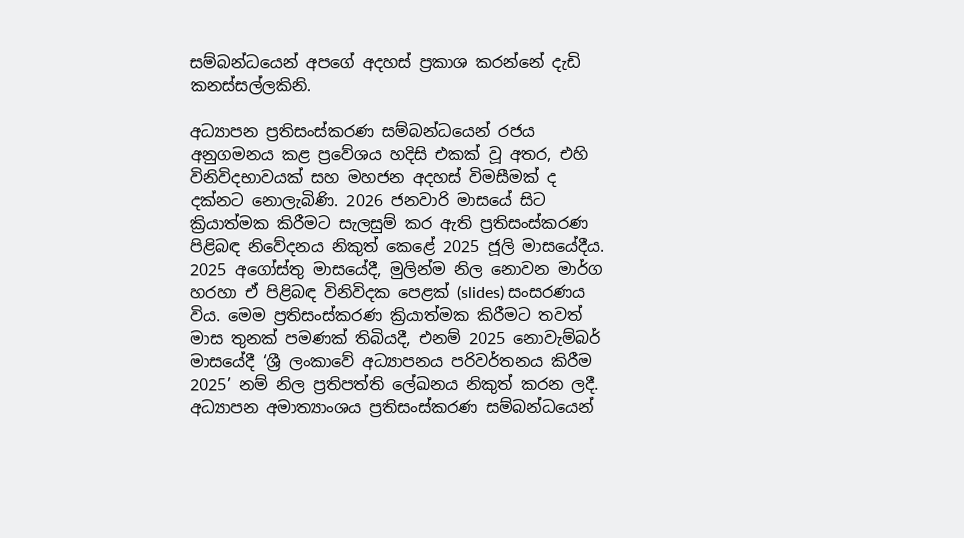සම්බන්ධයෙන් අපගේ අදහස් ප්‍රකාශ කරන්නේ දැඩි කනස්සල්ලකිනි.

අධ්‍යාපන ප්‍රතිසංස්කරණ සම්බන්ධයෙන් රජය අනුගමනය කළ ප්‍රවේශය හදිසි එකක් වූ අතර, එහි විනිවිදභාවයක් සහ මහජන අදහස් විමසීමක් ද දක්නට නොලැබිණි. 2026 ජනවාරි මාසයේ සිට ක්‍රියාත්මක කිරීමට සැලසුම් කර ඇති ප්‍රතිසංස්කරණ පිළිබඳ නිවේදනය නිකුත් කෙළේ 2025 ජූලි මාසයේදීය. 2025 අගෝස්තු මාසයේදී, මුලින්ම නිල නොවන මාර්ග හරහා ඒ පිළිබඳ විනිවිදක පෙළක් (slides) සංසරණය විය. මෙම ප්‍රතිසංස්කරණ ක්‍රියාත්මක කිරීමට තවත් මාස තුනක් පමණක් තිබියදී, එනම් 2025 නොවැම්බර් මාසයේදී ‘ශ්‍රී ලංකාවේ අධ්‍යාපනය පරිවර්තනය කිරීම 2025’ නම් නිල ප්‍රතිපත්ති ලේඛනය නිකුත් කරන ලදී. අධ්‍යාපන අමාත්‍යාංශය ප්‍රතිසංස්කරණ සම්බන්ධයෙන්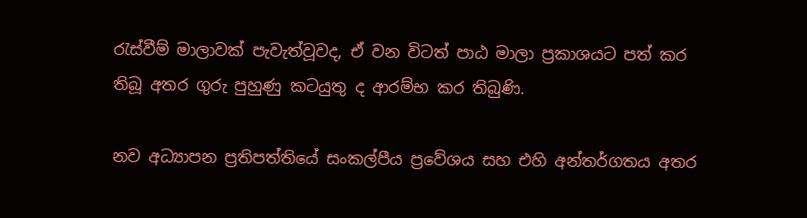රැස්වීම් මාලාවක් පැවැත්වූවද, ඒ වන විටත් පාඨ මාලා ප්‍රකාශයට පත් කර තිබූ අතර ගුරු පුහුණු කටයුතු ද ආරම්භ කර තිබුණි.

නව අධ්‍යාපන ප්‍රතිපත්තියේ සංකල්පීය ප්‍රවේශය සහ එහි අන්තර්ගතය අතර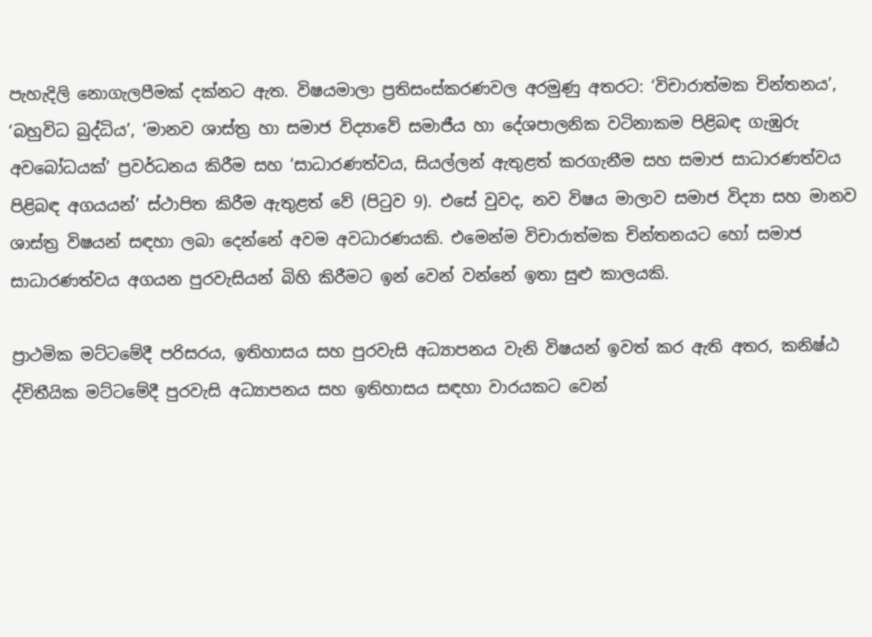පැහැදිලි නොගැලපීමක් දක්නට ඇත. විෂයමාලා ප්‍රතිසංස්කරණවල අරමුණු අතරට: ‘විචාරාත්මක චින්තනය’, ‘බහුවිධ බුද්ධිය’, ‘මානව ශාස්ත්‍ර හා සමාජ විද්‍යාවේ සමාජීය හා දේශපාලනික වටිනාකම පිළිබඳ ගැඹුරු අවබෝධයක්’ ප්‍රවර්ධනය කිරීම සහ ‘සාධාරණත්වය, සියල්ලන් ඇතුළත් කරගැනීම සහ සමාජ සාධාරණත්වය පිළිබඳ අගයයන්’ ස්ථාපිත කිරීම ඇතුළත් වේ (පිටුව 9). එසේ වුවද, නව විෂය මාලාව සමාජ විද්‍යා සහ මානව ශාස්ත්‍ර විෂයන් සඳහා ලබා දෙන්නේ අවම අවධාරණයකි. එමෙන්ම විචාරාත්මක චින්තනයට හෝ සමාජ සාධාරණත්වය අගයන පුරවැසියන් බිහි කිරීමට ඉන් වෙන් වන්නේ ඉතා සුළු කාලයකි.

ප්‍රාථමික මට්ටමේදී පරිසරය, ඉතිහාසය සහ පුරවැසි අධ්‍යාපනය වැනි විෂයන් ඉවත් කර ඇති අතර, කනිෂ්ඨ ද්විතීයික මට්ටමේදී පුරවැසි අධ්‍යාපනය සහ ඉතිහාසය සඳහා වාරයකට වෙන්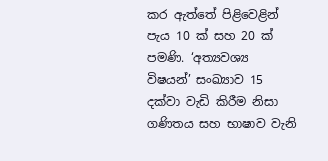කර ඇත්තේ පිළිවෙළින් පැය 10 ක් සහ 20 ක් පමණි. ‘අත්‍යවශ්‍ය විෂයන්’ සංඛ්‍යාව 15 දක්වා වැඩි කිරීම නිසා ගණිතය සහ භාෂාව වැනි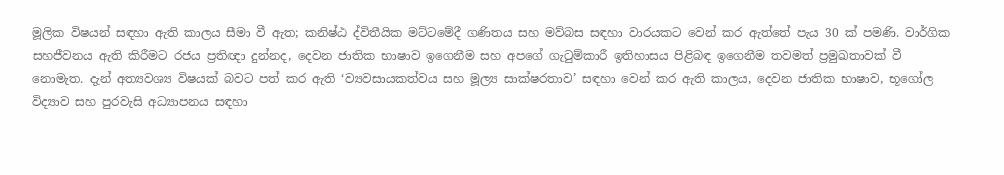මූලික විෂයන් සඳහා ඇති කාලය සීමා වී ඇත; කනිෂ්ඨ ද්විතීයික මට්ටමේදී ගණිතය සහ මව්බස සඳහා වාරයකට වෙන් කර ඇත්තේ පැය 30 ක් පමණි. වාර්ගික සහජීවනය ඇති කිරීමට රජය ප්‍රතිඥා දුන්නද, දෙවන ජාතික භාෂාව ඉගෙනීම සහ අපගේ ගැටුම්කාරී ඉතිහාසය පිළිබඳ ඉගෙනීම තවමත් ප්‍රමුඛතාවක් වී නොමැත. දැන් අත්‍යවශ්‍ය විෂයක් බවට පත් කර ඇති ‘ව්‍යවසායකත්වය සහ මූල්‍ය සාක්ෂරතාව’ සඳහා වෙන් කර ඇති කාලය, දෙවන ජාතික භාෂාව, භූගෝල විද්‍යාව සහ පුරවැසි අධ්‍යාපනය සඳහා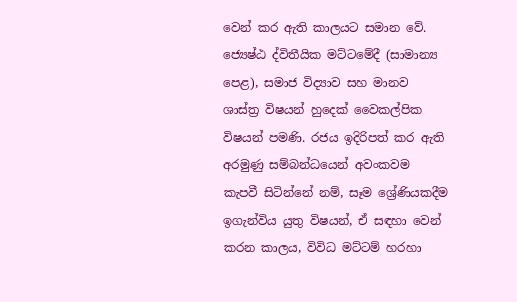වෙන් කර ඇති කාලයට සමාන වේ. ජ්‍යෙෂ්ඨ ද්විතීයික මට්ටමේදී (සාමාන්‍ය පෙළ), සමාජ විද්‍යාව සහ මානව ශාස්ත්‍ර විෂයන් හුදෙක් වෛකල්පික විෂයන් පමණි. රජය ඉදිරිපත් කර ඇති අරමුණු සම්බන්ධයෙන් අවංකවම කැපවී සිටින්නේ නම්, සෑම ශ්‍රේණියකදීම ඉගැන්විය යුතු විෂයන්, ඒ සඳහා වෙන් කරන කාලය, විවිධ මට්ටම් හරහා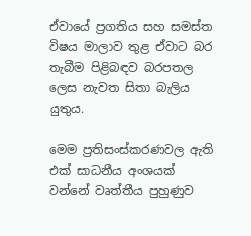ඒවායේ ප්‍රගතිය සහ සමස්ත විෂය මාලාව තුළ ඒවාට බර තැබීම පිළිබඳව බරපතල ලෙස නැවත සිතා බැලිය යුතුය.

මෙම ප්‍රතිසංස්කරණවල ඇති එක් සාධනීය අංශයක් වන්නේ වෘත්තීය පුහුණුව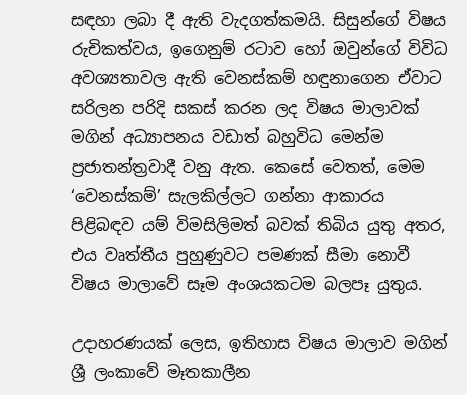සඳහා ලබා දී ඇති වැදගත්කමයි. සිසුන්ගේ විෂය රුචිකත්වය, ඉගෙනුම් රටාව හෝ ඔවුන්ගේ විවිධ අවශ්‍යතාවල ඇති වෙනස්කම් හඳුනාගෙන ඒවාට සරිලන පරිදි සකස් කරන ලද විෂය මාලාවක් මගින් අධ්‍යාපනය වඩාත් බහුවිධ මෙන්ම ප්‍රජාතන්ත්‍රවාදී වනු ඇත. කෙසේ වෙතත්, මෙම ‘වෙනස්කම්’ සැලකිල්ලට ගන්නා ආකාරය පිළිබඳව යම් විමසිලිමත් බවක් තිබිය යුතු අතර, එය වෘත්තීය පුහුණුවට පමණක් සීමා නොවී විෂය මාලාවේ සෑම අංශයකටම බලපෑ යුතුය.

උදාහරණයක් ලෙස, ඉතිහාස විෂය මාලාව මගින් ශ්‍රී ලංකාවේ මෑතකාලීන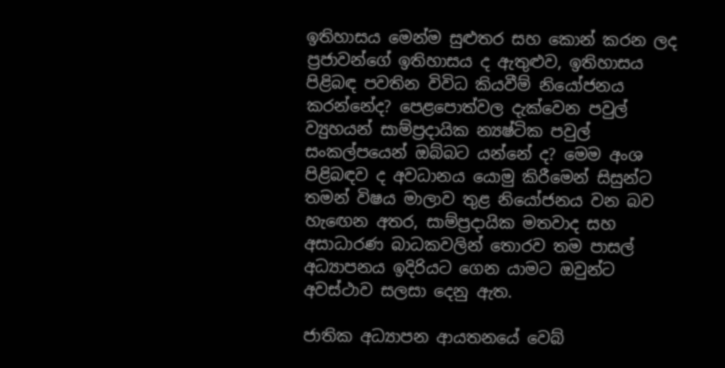ඉතිහාසය මෙන්ම සුළුතර සහ කොන් කරන ලද ප්‍රජාවන්ගේ ඉතිහාසය ද ඇතුළුව, ඉතිහාසය පිළිබඳ පවතින විවිධ කියවීම් නියෝජනය කරන්නේද? පෙළපොත්වල දැක්වෙන පවුල් ව්‍යුහයන් සාම්ප්‍රදායික න්‍යෂ්ටික පවුල් සංකල්පයෙන් ඔබ්බට යන්නේ ද? මෙම අංශ පිළිබඳව ද අවධානය යොමු කිරීමෙන් සිසුන්ට තමන් විෂය මාලාව තුළ නියෝජනය වන බව හැඟෙන අතර, සාම්ප්‍රදායික මතවාද සහ අසාධාරණ බාධකවලින් තොරව තම පාසල් අධ්‍යාපනය ඉදිරියට ගෙන යාමට ඔවුන්ට අවස්ථාව සලසා දෙනු ඇත.

ජාතික අධ්‍යාපන ආයතනයේ වෙබ්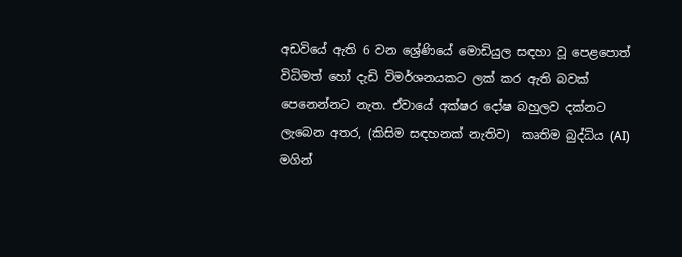අඩවියේ ඇති 6 වන ශ්‍රේණියේ මොඩියුල සඳහා වූ පෙළපොත් විධිමත් හෝ දැඩි විමර්ශනයකට ලක් කර ඇති බවක් පෙනෙන්නට නැත. ඒවායේ අක්ෂර දෝෂ බහුලව දක්නට ලැබෙන අතර, (කිසිම සඳහනක් නැතිව)  කෘතිම බුද්ධිය (AI) මගින්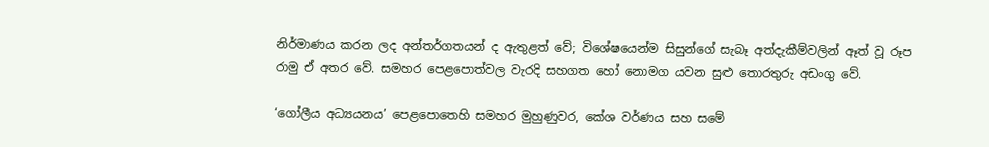නිර්මාණය කරන ලද අන්තර්ගතයන් ද ඇතුළත් වේ; විශේෂයෙන්ම සිසුන්ගේ සැබෑ අත්දැකීම්වලින් ඈත් වූ රූප රාමු ඒ අතර වේ. සමහර පෙළපොත්වල වැරදි සහගත හෝ නොමග යවන සුළු තොරතුරු අඩංගු වේ.

‘ගෝලීය අධ්‍යයනය’ පෙළපොතෙහි සමහර මුහුණුවර, කේශ වර්ණය සහ සමේ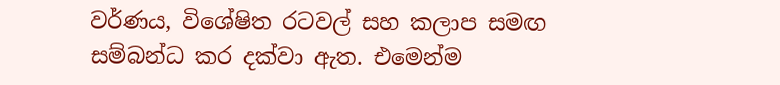වර්ණය, විශේෂිත රටවල් සහ කලාප සමඟ සම්බන්ධ කර දක්වා ඇත. එමෙන්ම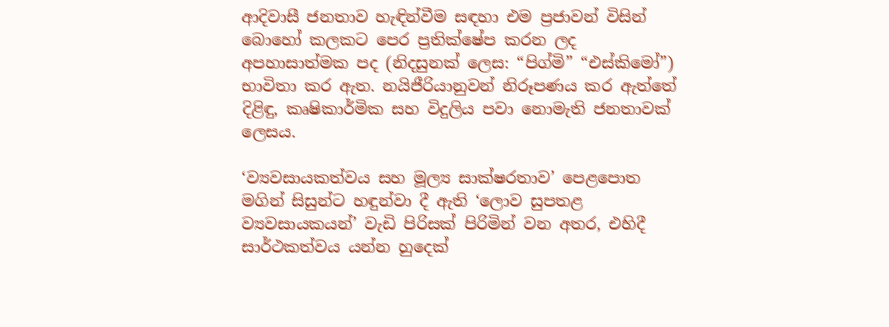ආදිවාසී ජනතාව හැඳින්වීම සඳහා එම ප්‍රජාවන් විසින් බොහෝ කලකට පෙර ප්‍රතික්ෂේප කරන ලද අපහාසාත්මක පද (නිදසුනක් ලෙස: “පිග්මි” “එස්කිමෝ”) භාවිතා කර ඇත. නයිජීරියානුවන් නිරූපණය කර ඇත්තේ දිළිඳු, කෘෂිකාර්මික සහ විදුලිය පවා නොමැති ජනතාවක් ලෙසය.

‘ව්‍යවසායකත්වය සහ මූල්‍ය සාක්ෂරතාව’ පෙළපොත මගින් සිසුන්ට හඳුන්වා දී ඇති ‘ලොව සුපතළ ව්‍යවසායකයන්’ වැඩි පිරිසක් පිරිමින් වන අතර, එහිදී සාර්ථකත්වය යන්න හුදෙක්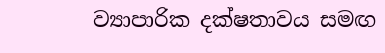ව්‍යාපාරික දක්ෂතාවය සමඟ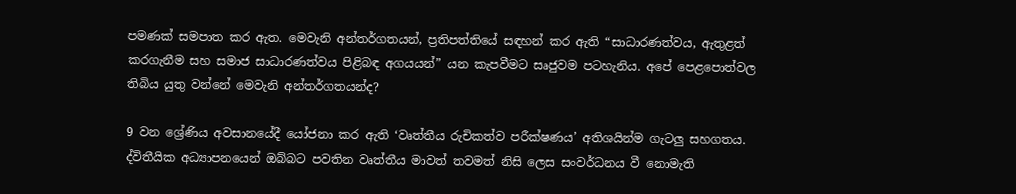පමණක් සමපාත කර ඇත. මෙවැනි අන්තර්ගතයන්, ප්‍රතිපත්තියේ සඳහන් කර ඇති “සාධාරණත්වය, ඇතුළත් කරගැනීම සහ සමාජ සාධාරණත්වය පිළිබඳ අගයයන්” යන කැපවීමට සෘජුවම පටහැනිය. අපේ පෙළපොත්වල තිබිය යුතු වන්නේ මෙවැනි අන්තර්ගතයන්ද?

9 වන ශ්‍රේණිය අවසානයේදී යෝජනා කර ඇති ‘වෘත්තීය රුචිකත්ව පරීක්ෂණය’ අතිශයින්ම ගැටලු සහගතය. ද්විතීයික අධ්‍යාපනයෙන් ඔබ්බට පවතින වෘත්තීය මාවත් තවමත් නිසි ලෙස සංවර්ධනය වී නොමැති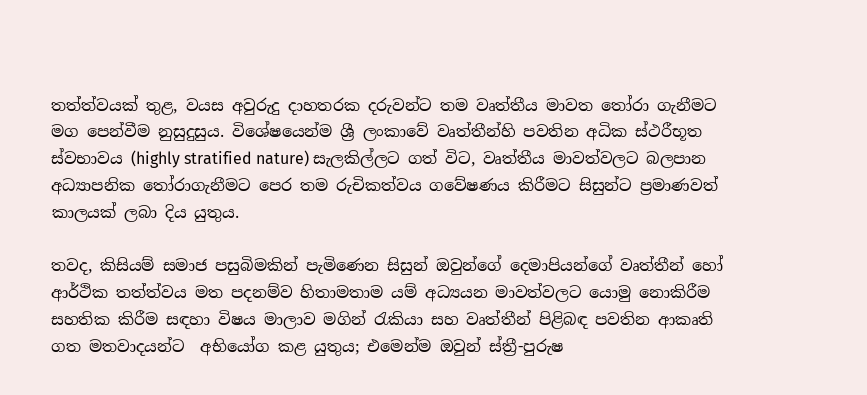තත්ත්වයක් තුළ, වයස අවුරුදු දාහතරක දරුවන්ට තම වෘත්තීය මාවත තෝරා ගැනීමට මග පෙන්වීම නුසුදුසුය. විශේෂයෙන්ම ශ්‍රී ලංකාවේ වෘත්තීන්හි පවතින අධික ස්ථරීභූත ස්වභාවය (highly stratified nature) සැලකිල්ලට ගත් විට, වෘත්තීය මාවත්වලට බලපාන අධ්‍යාපනික තෝරාගැනීමට පෙර තම රුචිකත්වය ගවේෂණය කිරීමට සිසුන්ට ප්‍රමාණවත් කාලයක් ලබා දිය යුතුය.

තවද, කිසියම් සමාජ පසුබිමකින් පැමිණෙන සිසුන් ඔවුන්ගේ දෙමාපියන්ගේ වෘත්තීන් හෝ ආර්ථික තත්ත්වය මත පදනම්ව හිතාමතාම යම් අධ්‍යයන මාවත්වලට යොමු නොකිරීම සහතික කිරීම සඳහා විෂය මාලාව මගින් රැකියා සහ වෘත්තීන් පිළිබඳ පවතින ආකෘති ගත මතවාදයන්ට  අභියෝග කළ යුතුය; එමෙන්ම ඔවුන් ස්ත්‍රී-පුරුෂ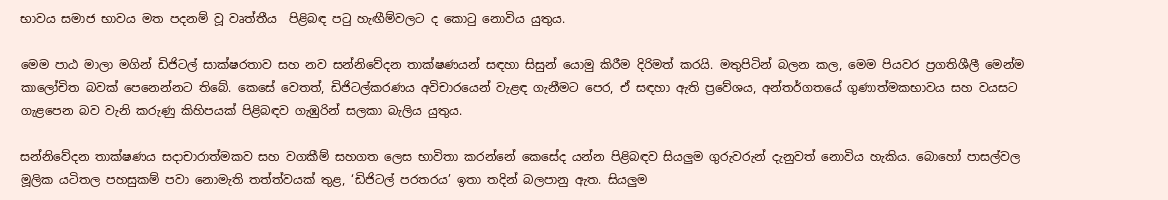භාවය සමාජ භාවය මත පදනම් වූ වෘත්තීය  පිළිබඳ පටු හැඟීම්වලට ද කොටු නොවිය යුතුය.

මෙම පාඨ මාලා මගින් ඩිජිටල් සාක්ෂරතාව සහ නව සන්නිවේදන තාක්ෂණයන් සඳහා සිසුන් යොමු කිරීම දිරිමත් කරයි. මතුපිටින් බලන කල, මෙම පියවර ප්‍රගතිශීලී මෙන්ම කාලෝචිත බවක් පෙනෙන්නට තිබේ. කෙසේ වෙතත්, ඩිජිටල්කරණය අවිචාරයෙන් වැළඳ ගැනීමට පෙර, ඒ සඳහා ඇති ප්‍රවේශය, අන්තර්ගතයේ ගුණාත්මකභාවය සහ වයසට ගැළපෙන බව වැනි කරුණු කිහිපයක් පිළිබඳව ගැඹුරින් සලකා බැලිය යුතුය.

සන්නිවේදන තාක්ෂණය සදාචාරාත්මකව සහ වගකීම් සහගත ලෙස භාවිතා කරන්නේ කෙසේද යන්න පිළිබඳව සියලුම ගුරුවරුන් දැනුවත් නොවිය හැකිය. බොහෝ පාසල්වල මූලික යටිතල පහසුකම් පවා නොමැති තත්ත්වයක් තුළ, ‘ඩිජිටල් පරතරය’ ඉතා තදින් බලපානු ඇත. සියලුම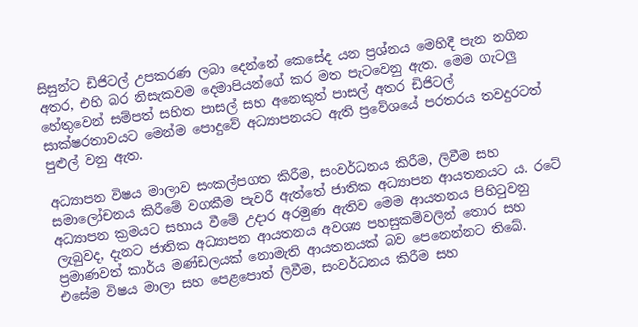සිසුන්ට ඩිජිටල් උපකරණ ලබා දෙන්නේ කෙසේද යන ප්‍රශ්නය මෙහිදී පැන නගින අතර, එහි බර නිසැකවම දෙමාපියන්ගේ කර මත පැටවෙනු ඇත. මෙම ගැටලු හේතුවෙන් සම්පත් සහිත පාසල් සහ අනෙකුත් පාසල් අතර ඩිජිටල් සාක්ෂරතාවයට මෙන්ම පොදුවේ අධ්‍යාපනයට ඇති ප්‍රවේශයේ පරතරය තවදුරටත් පුළුල් වනු ඇත.

අධ්‍යාපන විෂය මාලාව සංකල්පගත කිරීම, සංවර්ධනය කිරීම, ලිවීම සහ සමාලෝචනය කිරීමේ වගකීම පැවරී ඇත්තේ ජාතික අධ්‍යාපන ආයතනයට ය. රටේ අධ්‍යාපන ක්‍රමයට සහාය වීමේ උදාර අරමුණ ඇතිව මෙම ආයතනය පිහිටුවනු ලැබුවද, දැනට ජාතික අධ්‍යාපන ආයතනය අවශ්‍ය පහසුකම්වලින් තොර සහ ප්‍රමාණවත් කාර්ය මණ්ඩලයක් නොමැති ආයතනයක් බව පෙනෙන්නට තිබේ. එසේම විෂය මාලා සහ පෙළපොත් ලිවීම, සංවර්ධනය කිරීම සහ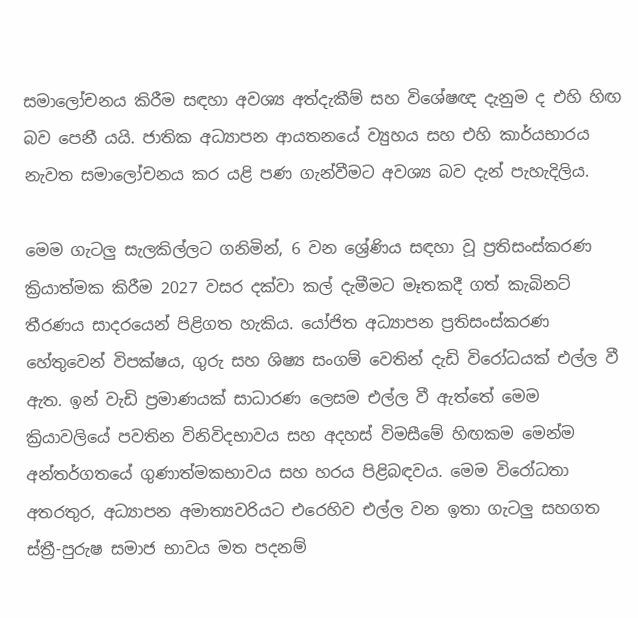සමාලෝචනය කිරීම සඳහා අවශ්‍ය අත්දැකීම් සහ විශේෂඥ දැනුම ද එහි හිඟ බව පෙනී යයි. ජාතික අධ්‍යාපන ආයතනයේ ව්‍යුහය සහ එහි කාර්යභාරය නැවත සමාලෝචනය කර යළි පණ ගැන්වීමට අවශ්‍ය බව දැන් පැහැදිලිය.

මෙම ගැටලු සැලකිල්ලට ගනිමින්, 6 වන ශ්‍රේණිය සඳහා වූ ප්‍රතිසංස්කරණ ක්‍රියාත්මක කිරීම 2027 වසර දක්වා කල් දැමීමට මෑතකදී ගත් කැබිනට් තීරණය සාදරයෙන් පිළිගත හැකිය. යෝජිත අධ්‍යාපන ප්‍රතිසංස්කරණ හේතුවෙන් විපක්ෂය, ගුරු සහ ශිෂ්‍ය සංගම් වෙතින් දැඩි විරෝධයක් එල්ල වී ඇත. ඉන් වැඩි ප්‍රමාණයක් සාධාරණ ලෙසම එල්ල වී ඇත්තේ මෙම ක්‍රියාවලියේ පවතින විනිවිදභාවය සහ අදහස් විමසීමේ හිඟකම මෙන්ම අන්තර්ගතයේ ගුණාත්මකභාවය සහ හරය පිළිබඳවය. මෙම විරෝධතා අතරතුර, අධ්‍යාපන අමාත්‍යවරියට එරෙහිව එල්ල වන ඉතා ගැටලු සහගත ස්ත්‍රී-පුරුෂ සමාජ භාවය මත පදනම්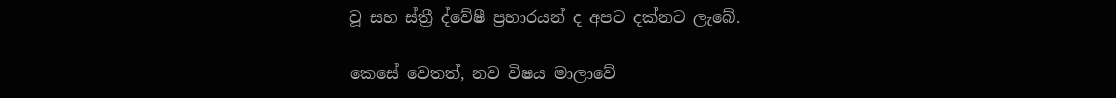වූ සහ ස්ත්‍රී ද්වේෂී ප්‍රහාරයන් ද අපට දක්නට ලැබේ.

කෙසේ වෙතත්, නව විෂය මාලාවේ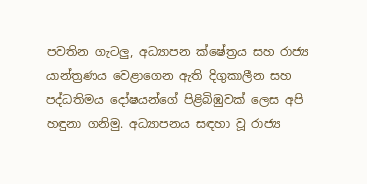පවතින ගැටලු, අධ්‍යාපන ක්ෂේත්‍රය සහ රාජ්‍ය යාන්ත්‍රණය වෙළාගෙන ඇති දිගුකාලීන සහ පද්ධතිමය දෝෂයන්ගේ පිළිබිඹුවක් ලෙස අපි හඳුනා ගනිමු. අධ්‍යාපනය සඳහා වූ රාජ්‍ය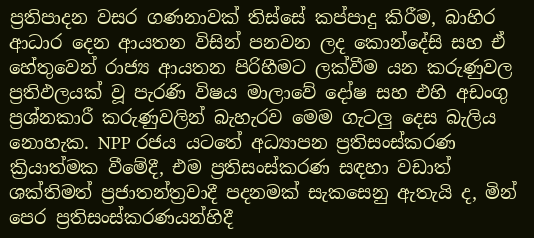ප්‍රතිපාදන වසර ගණනාවක් තිස්සේ කප්පාදු කිරීම, බාහිර ආධාර දෙන ආයතන විසින් පනවන ලද කොන්දේසි සහ ඒ හේතුවෙන් රාජ්‍ය ආයතන පිරිහීමට ලක්වීම යන කරුණුවල ප්‍රතිඵලයක් වූ පැරණි විෂය මාලාවේ දෝෂ සහ එහි අඩංගු ප්‍රශ්නකාරී කරුණුවලින් බැහැරව මෙම ගැටලු දෙස බැලිය නොහැක. NPP රජය යටතේ අධ්‍යාපන ප්‍රතිසංස්කරණ ක්‍රියාත්මක වීමේදී, එම ප්‍රතිසංස්කරණ සඳහා වඩාත් ශක්තිමත් ප්‍රජාතන්ත්‍රවාදී පදනමක් සැකසෙනු ඇතැයි ද, මින් පෙර ප්‍රතිසංස්කරණයන්හිදී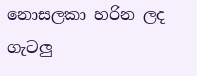නොසලකා හරින ලද ගැටලු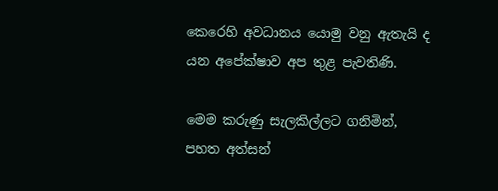කෙරෙහි අවධානය යොමු වනු ඇතැයි ද යන අපේක්ෂාව අප තුළ පැවතිණි.

මෙම කරුණු සැලකිල්ලට ගනිමින්, පහත අත්සන්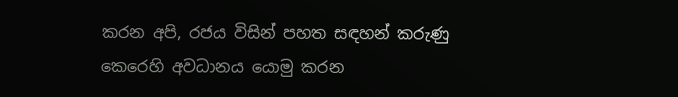කරන අපි, රජය විසින් පහත සඳහන් කරුණු කෙරෙහි අවධානය යොමු කරන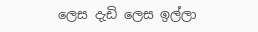ලෙස දැඩි ලෙස ඉල්ලා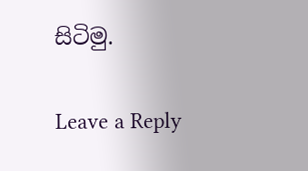සිටිමු.

Leave a Reply